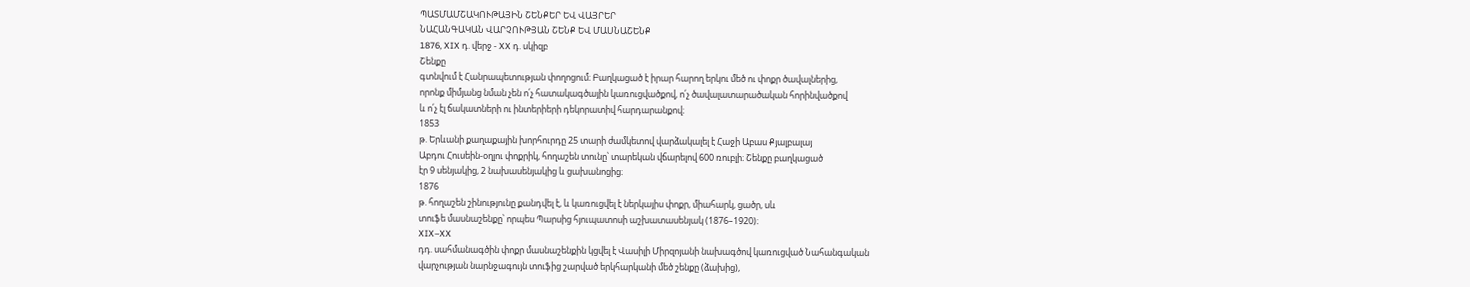ՊԱՏՄԱՄՇԱԿՈՒԹԱՅԻՆ ՇԵՆՔԵՐ ԵՎ ՎԱՅՐԵՐ
ՆԱՀԱՆԳԱԿԱՆ ՎԱՐՉՈՒԹՅԱՆ ՇԵՆՔ ԵՎ ՄԱՍՆԱՇԵՆՔ
1876, XIX դ. վերջ - XX դ. սկիզբ
Շենքը
գտնվում է Հանրապետության փողոցում։ Բաղկացած է իրար հարող երկու մեծ ու փոքր ծավալներից,
որոնք միմյանց նման չեն ո՛չ հատակագծային կառուցվածքով, ո՛չ ծավալատարածական հորինվածքով
և ո՛չ էլ ճակատների ու ինտերիերի դեկորատիվ հարդարանքով։
1853
թ. Երևանի քաղաքային խորհուրդը 25 տարի ժամկետով վարձակալել է Հաջի Աբաս Քյալբալայ
Աբդու Հուսեին-օղլու փոքրիկ, հողաշեն տունը՝ տարեկան վճարելով 600 ռուբլի։ Շենքը բաղկացած
էր 9 սենյակից, 2 նախասենյակից և ցախանոցից։
1876
թ. հողաշեն շինությունը քանդվել է, և կառուցվել է ներկայիս փոքր, միահարկ, ցածր, սև
տուֆե մասնաշենքը՝ որպես Պարսից հյուպատոսի աշխատասենյակ (1876–1920)։
XIX–XX
դդ. սահմանագծին փոքր մասնաշենքին կցվել է Վասիլի Միրզոյանի նախագծով կառուցված Նահանգական
վարչության նարնջագույն տուֆից շարված երկհարկանի մեծ շենքը (ձախից),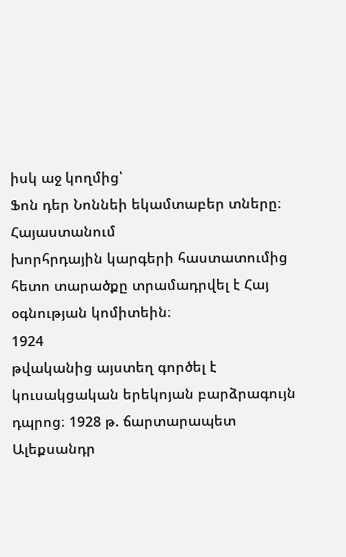իսկ աջ կողմից՝
Ֆոն դեր Նոննեի եկամտաբեր տները։
Հայաստանում
խորհրդային կարգերի հաստատումից հետո տարածքը տրամադրվել է Հայ օգնության կոմիտեին։
1924
թվականից այստեղ գործել է կուսակցական երեկոյան բարձրագույն դպրոց։ 1928 թ. ճարտարապետ
Ալեքսանդր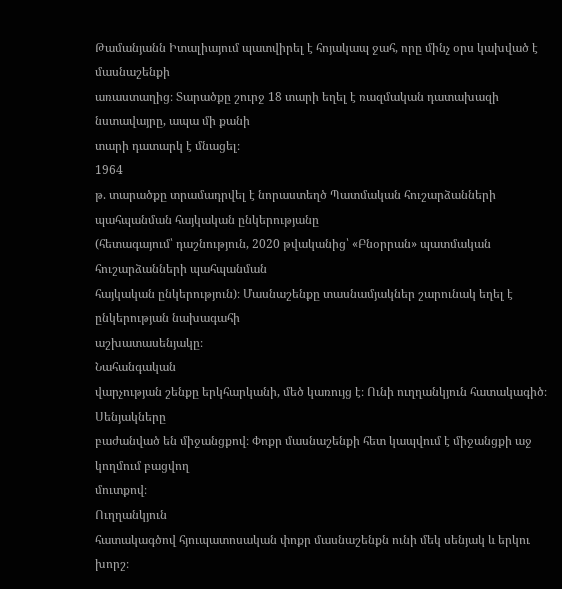Թամանյանն Իտալիայում պատվիրել է հոյակապ ջահ, որը մինչ օրս կախված է մասնաշենքի
առաստաղից։ Տարածքը շուրջ 18 տարի եղել է ռազմական դատախազի նստավայրը, ապա մի քանի
տարի դատարկ է մնացել։
1964
թ. տարածքը տրամադրվել է նորաստեղծ Պատմական հուշարձանների պահպանման հայկական ընկերությանը
(հետագայում՝ դաշնություն, 2020 թվականից՝ «Բնօրրան» պատմական հուշարձանների պահպանման
հայկական ընկերություն)։ Մասնաշենքը տասնամյակներ շարունակ եղել է ընկերության նախագահի
աշխատասենյակը։
Նահանգական
վարչության շենքը երկհարկանի, մեծ կառույց է։ Ունի ուղղանկյուն հատակագիծ։ Սենյակները
բաժանված են միջանցքով։ Փոքր մասնաշենքի հետ կապվում է միջանցքի աջ կողմում բացվող
մուտքով։
Ուղղանկյուն
հատակագծով հյուպատոսական փոքր մասնաշենքն ունի մեկ սենյակ և երկու խորշ։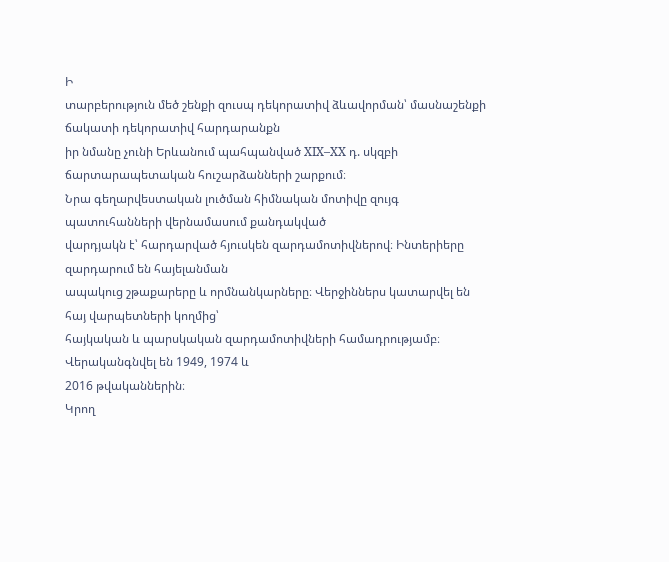Ի
տարբերություն մեծ շենքի զուսպ դեկորատիվ ձևավորման՝ մասնաշենքի ճակատի դեկորատիվ հարդարանքն
իր նմանը չունի Երևանում պահպանված XIX–XX դ. սկզբի ճարտարապետական հուշարձանների շարքում։
Նրա գեղարվեստական լուծման հիմնական մոտիվը զույգ պատուհանների վերնամասում քանդակված
վարդյակն է՝ հարդարված հյուսկեն զարդամոտիվներով։ Ինտերիերը զարդարում են հայելանման
ապակուց շթաքարերը և որմնանկարները։ Վերջիններս կատարվել են հայ վարպետների կողմից՝
հայկական և պարսկական զարդամոտիվների համադրությամբ։ Վերականգնվել են 1949, 1974 և
2016 թվականներին։
Կրող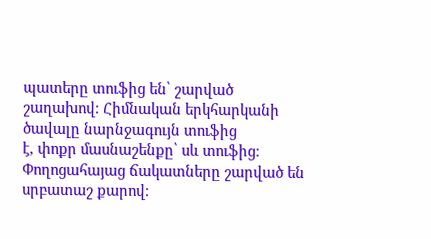պատերը տուֆից են՝ շարված շաղախով։ Հիմնական երկհարկանի ծավալը նարնջագույն տուֆից
է, փոքր մասնաշենքը՝ սև տուֆից։ Փողոցահայաց ճակատները շարված են սրբատաշ քարով։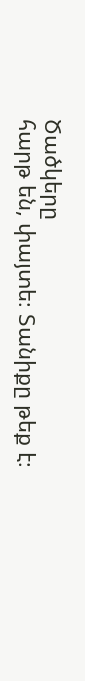Ծածկերը
հարթ են, փայտե։ Տանիքը թեք է։